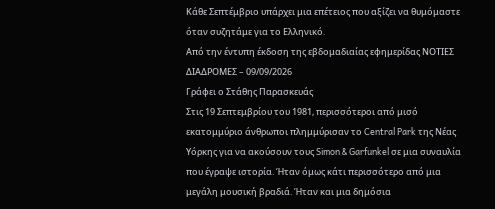Κάθε Σεπτέμβριο υπάρχει μια επέτειος που αξίζει να θυμόμαστε όταν συζητάμε για το Ελληνικό.
Από την έντυπη έκδοση της εβδομαδιαίας εφημερίδας ΝΟΤΙΕΣ ΔΙΑΔΡΟΜΕΣ – 09/09/2026
Γράφει ο Στάθης Παρασκευάς
Στις 19 Σεπτεμβρίου του 1981, περισσότεροι από μισό εκατομμύριο άνθρωποι πλημμύρισαν το Central Park της Νέας Υόρκης για να ακούσουν τους Simon & Garfunkel σε μια συναυλία που έγραψε ιστορία. Ήταν όμως κάτι περισσότερο από μια μεγάλη μουσική βραδιά. Ήταν και μια δημόσια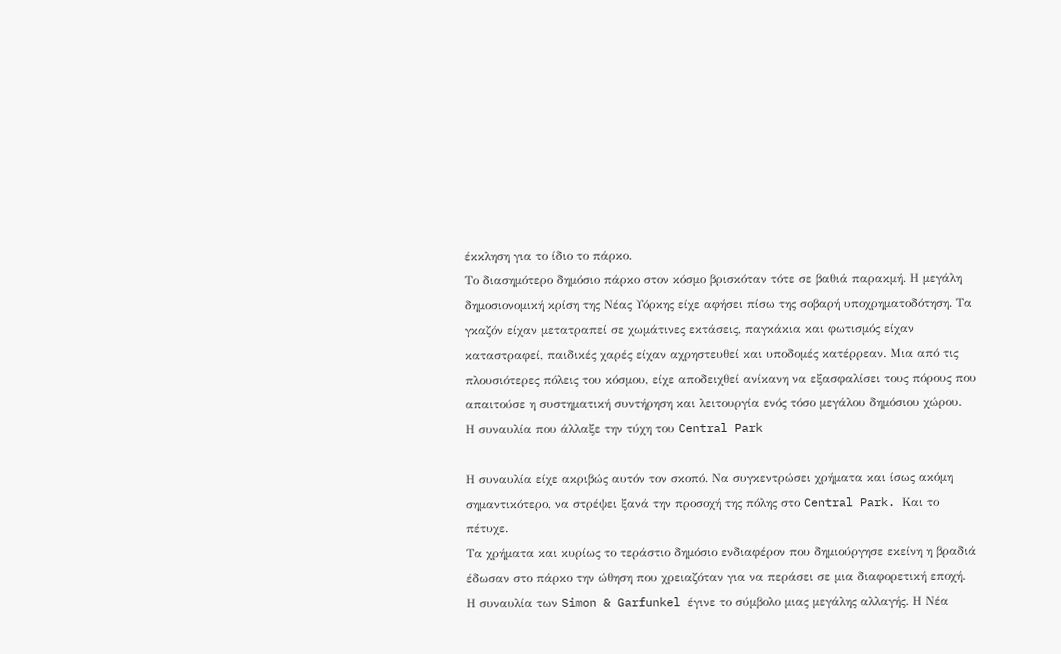έκκληση για το ίδιο το πάρκο.
Το διασημότερο δημόσιο πάρκο στον κόσμο βρισκόταν τότε σε βαθιά παρακμή. Η μεγάλη δημοσιονομική κρίση της Νέας Υόρκης είχε αφήσει πίσω της σοβαρή υποχρηματοδότηση. Τα γκαζόν είχαν μετατραπεί σε χωμάτινες εκτάσεις, παγκάκια και φωτισμός είχαν καταστραφεί, παιδικές χαρές είχαν αχρηστευθεί και υποδομές κατέρρεαν. Μια από τις πλουσιότερες πόλεις του κόσμου, είχε αποδειχθεί ανίκανη να εξασφαλίσει τους πόρους που απαιτούσε η συστηματική συντήρηση και λειτουργία ενός τόσο μεγάλου δημόσιου χώρου.
Η συναυλία που άλλαξε την τύχη του Central Park

Η συναυλία είχε ακριβώς αυτόν τον σκοπό. Nα συγκεντρώσει χρήματα και ίσως ακόμη σημαντικότερο, να στρέψει ξανά την προσοχή της πόλης στο Central Park. Και το πέτυχε.
Τα χρήματα και κυρίως το τεράστιο δημόσιο ενδιαφέρον που δημιούργησε εκείνη η βραδιά έδωσαν στο πάρκο την ώθηση που χρειαζόταν για να περάσει σε μια διαφορετική εποχή. Η συναυλία των Simon & Garfunkel έγινε το σύμβολο μιας μεγάλης αλλαγής. Η Νέα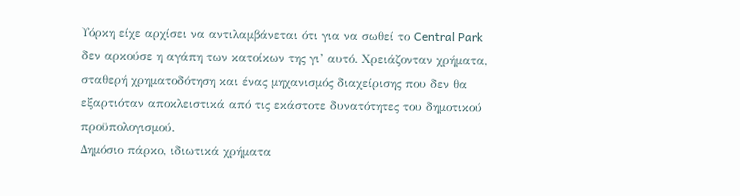Υόρκη είχε αρχίσει να αντιλαμβάνεται ότι για να σωθεί το Central Park δεν αρκούσε η αγάπη των κατοίκων της γι’ αυτό. Χρειάζονταν χρήματα, σταθερή χρηματοδότηση και ένας μηχανισμός διαχείρισης που δεν θα εξαρτιόταν αποκλειστικά από τις εκάστοτε δυνατότητες του δημοτικού προϋπολογισμού.
Δημόσιο πάρκο, ιδιωτικά χρήματα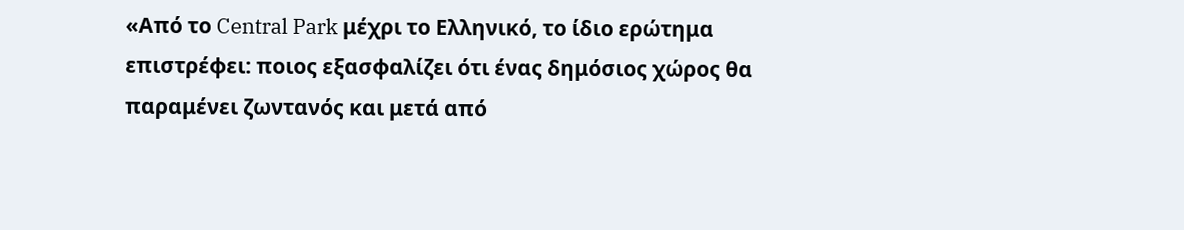«Από το Central Park μέχρι το Ελληνικό, το ίδιο ερώτημα επιστρέφει: ποιος εξασφαλίζει ότι ένας δημόσιος χώρος θα παραμένει ζωντανός και μετά από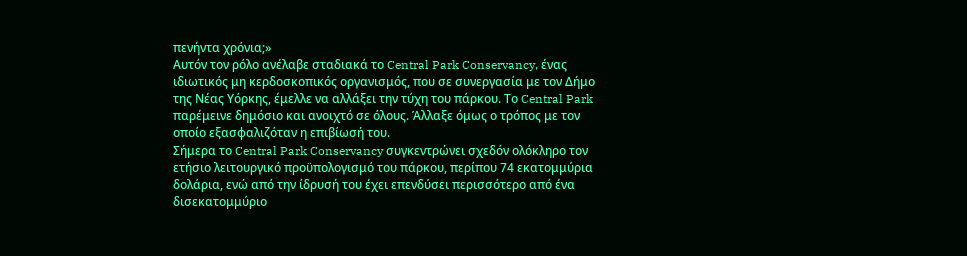πενήντα χρόνια;»
Αυτόν τον ρόλο ανέλαβε σταδιακά το Central Park Conservancy, ένας ιδιωτικός μη κερδοσκοπικός οργανισμός, που σε συνεργασία με τον Δήμο της Νέας Υόρκης, έμελλε να αλλάξει την τύχη του πάρκου. Το Central Park παρέμεινε δημόσιο και ανοιχτό σε όλους. Άλλαξε όμως ο τρόπος με τον οποίο εξασφαλιζόταν η επιβίωσή του.
Σήμερα το Central Park Conservancy συγκεντρώνει σχεδόν ολόκληρο τον ετήσιο λειτουργικό προϋπολογισμό του πάρκου, περίπου 74 εκατομμύρια δολάρια, ενώ από την ίδρυσή του έχει επενδύσει περισσότερο από ένα δισεκατομμύριο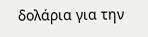δολάρια για την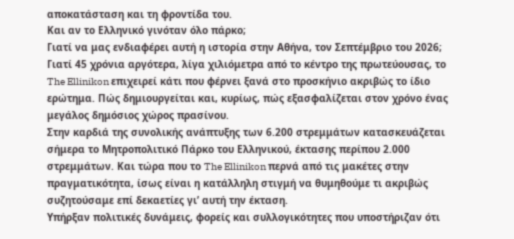αποκατάσταση και τη φροντίδα του.
Και αν το Ελληνικό γινόταν όλο πάρκο;
Γιατί να μας ενδιαφέρει αυτή η ιστορία στην Αθήνα, τον Σεπτέμβριο του 2026;
Γιατί 45 χρόνια αργότερα, λίγα χιλιόμετρα από το κέντρο της πρωτεύουσας, το The Ellinikon επιχειρεί κάτι που φέρνει ξανά στο προσκήνιο ακριβώς το ίδιο ερώτημα. Πώς δημιουργείται και, κυρίως, πώς εξασφαλίζεται στον χρόνο ένας μεγάλος δημόσιος χώρος πρασίνου.
Στην καρδιά της συνολικής ανάπτυξης των 6.200 στρεμμάτων κατασκευάζεται σήμερα το Μητροπολιτικό Πάρκο του Ελληνικού, έκτασης περίπου 2.000 στρεμμάτων. Και τώρα που το The Ellinikon περνά από τις μακέτες στην πραγματικότητα, ίσως είναι η κατάλληλη στιγμή να θυμηθούμε τι ακριβώς συζητούσαμε επί δεκαετίες γι’ αυτή την έκταση.
Υπήρξαν πολιτικές δυνάμεις, φορείς και συλλογικότητες που υποστήριζαν ότι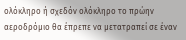ολόκληρο ή σχεδόν ολόκληρο το πρώην αεροδρόμιο θα έπρεπε να μετατραπεί σε έναν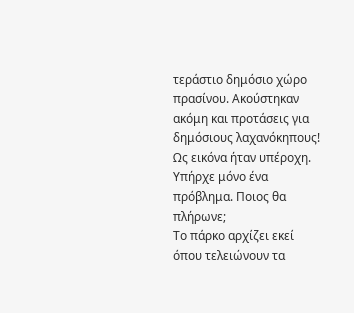τεράστιο δημόσιο χώρο πρασίνου. Ακούστηκαν ακόμη και προτάσεις για δημόσιους λαχανόκηπους!
Ως εικόνα ήταν υπέροχη. Υπήρχε μόνο ένα πρόβλημα. Ποιος θα πλήρωνε;
Το πάρκο αρχίζει εκεί όπου τελειώνουν τα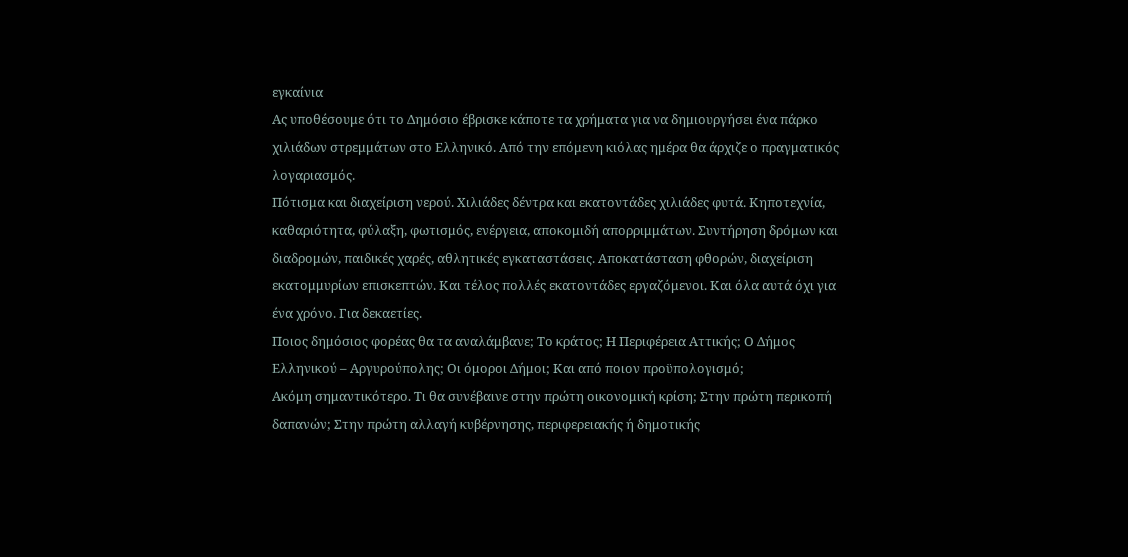εγκαίνια
Ας υποθέσουμε ότι το Δημόσιο έβρισκε κάποτε τα χρήματα για να δημιουργήσει ένα πάρκο χιλιάδων στρεμμάτων στο Ελληνικό. Από την επόμενη κιόλας ημέρα θα άρχιζε ο πραγματικός λογαριασμός.
Πότισμα και διαχείριση νερού. Χιλιάδες δέντρα και εκατοντάδες χιλιάδες φυτά. Κηποτεχνία, καθαριότητα, φύλαξη, φωτισμός, ενέργεια, αποκομιδή απορριμμάτων. Συντήρηση δρόμων και διαδρομών, παιδικές χαρές, αθλητικές εγκαταστάσεις. Αποκατάσταση φθορών, διαχείριση εκατομμυρίων επισκεπτών. Και τέλος πολλές εκατοντάδες εργαζόμενοι. Και όλα αυτά όχι για ένα χρόνο. Για δεκαετίες.
Ποιος δημόσιος φορέας θα τα αναλάμβανε; Το κράτος; Η Περιφέρεια Αττικής; Ο Δήμος Ελληνικού – Αργυρούπολης; Οι όμοροι Δήμοι; Και από ποιον προϋπολογισμό;
Ακόμη σημαντικότερο. Τι θα συνέβαινε στην πρώτη οικονομική κρίση; Στην πρώτη περικοπή δαπανών; Στην πρώτη αλλαγή κυβέρνησης, περιφερειακής ή δημοτικής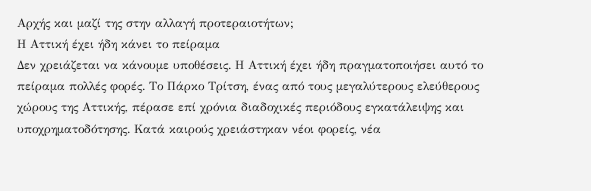Αρχής και μαζί της στην αλλαγή προτεραιοτήτων;
Η Αττική έχει ήδη κάνει το πείραμα
Δεν χρειάζεται να κάνουμε υποθέσεις. Η Αττική έχει ήδη πραγματοποιήσει αυτό το πείραμα πολλές φορές. Το Πάρκο Τρίτση, ένας από τους μεγαλύτερους ελεύθερους χώρους της Αττικής, πέρασε επί χρόνια διαδοχικές περιόδους εγκατάλειψης και υποχρηματοδότησης. Κατά καιρούς χρειάστηκαν νέοι φορείς, νέα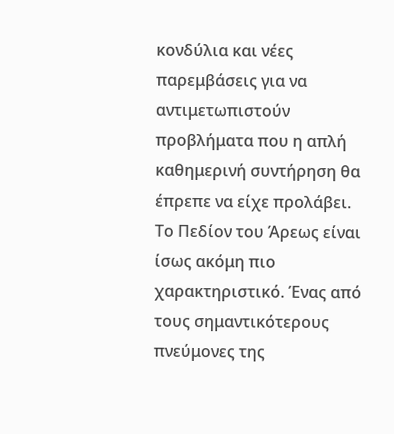κονδύλια και νέες παρεμβάσεις για να αντιμετωπιστούν προβλήματα που η απλή καθημερινή συντήρηση θα έπρεπε να είχε προλάβει.
Το Πεδίον του Άρεως είναι ίσως ακόμη πιο χαρακτηριστικό. Ένας από τους σημαντικότερους πνεύμονες της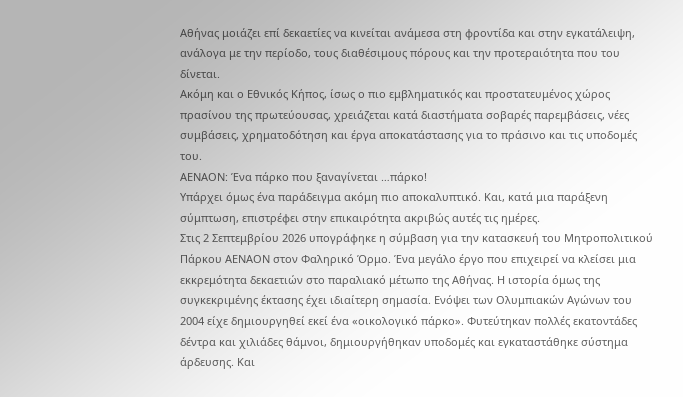Αθήνας μοιάζει επί δεκαετίες να κινείται ανάμεσα στη φροντίδα και στην εγκατάλειψη, ανάλογα με την περίοδο, τους διαθέσιμους πόρους και την προτεραιότητα που του δίνεται.
Ακόμη και ο Εθνικός Κήπος, ίσως ο πιο εμβληματικός και προστατευμένος χώρος πρασίνου της πρωτεύουσας, χρειάζεται κατά διαστήματα σοβαρές παρεμβάσεις, νέες συμβάσεις, χρηματοδότηση και έργα αποκατάστασης για το πράσινο και τις υποδομές του.
ΑΕΝΑΟΝ: Ένα πάρκο που ξαναγίνεται …πάρκο!
Υπάρχει όμως ένα παράδειγμα ακόμη πιο αποκαλυπτικό. Και, κατά μια παράξενη σύμπτωση, επιστρέφει στην επικαιρότητα ακριβώς αυτές τις ημέρες.
Στις 2 Σεπτεμβρίου 2026 υπογράφηκε η σύμβαση για την κατασκευή του Μητροπολιτικού Πάρκου ΑΕΝΑΟΝ στον Φαληρικό Όρμο. Ένα μεγάλο έργο που επιχειρεί να κλείσει μια εκκρεμότητα δεκαετιών στο παραλιακό μέτωπο της Αθήνας. Η ιστορία όμως της συγκεκριμένης έκτασης έχει ιδιαίτερη σημασία. Ενόψει των Ολυμπιακών Αγώνων του 2004 είχε δημιουργηθεί εκεί ένα «οικολογικό πάρκο». Φυτεύτηκαν πολλές εκατοντάδες δέντρα και χιλιάδες θάμνοι, δημιουργήθηκαν υποδομές και εγκαταστάθηκε σύστημα άρδευσης. Και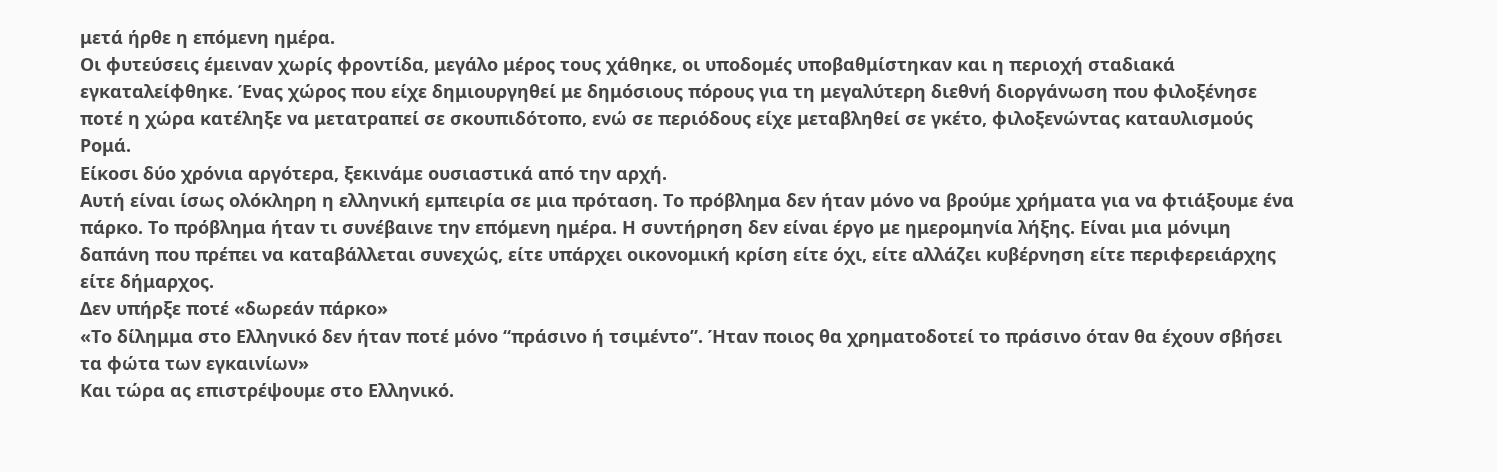μετά ήρθε η επόμενη ημέρα.
Οι φυτεύσεις έμειναν χωρίς φροντίδα, μεγάλο μέρος τους χάθηκε, οι υποδομές υποβαθμίστηκαν και η περιοχή σταδιακά εγκαταλείφθηκε. Ένας χώρος που είχε δημιουργηθεί με δημόσιους πόρους για τη μεγαλύτερη διεθνή διοργάνωση που φιλοξένησε ποτέ η χώρα κατέληξε να μετατραπεί σε σκουπιδότοπο, ενώ σε περιόδους είχε μεταβληθεί σε γκέτο, φιλοξενώντας καταυλισμούς Ρομά.
Είκοσι δύο χρόνια αργότερα, ξεκινάμε ουσιαστικά από την αρχή.
Αυτή είναι ίσως ολόκληρη η ελληνική εμπειρία σε μια πρόταση. Το πρόβλημα δεν ήταν μόνο να βρούμε χρήματα για να φτιάξουμε ένα πάρκο. Το πρόβλημα ήταν τι συνέβαινε την επόμενη ημέρα. Η συντήρηση δεν είναι έργο με ημερομηνία λήξης. Είναι μια μόνιμη δαπάνη που πρέπει να καταβάλλεται συνεχώς, είτε υπάρχει οικονομική κρίση είτε όχι, είτε αλλάζει κυβέρνηση είτε περιφερειάρχης είτε δήμαρχος.
Δεν υπήρξε ποτέ «δωρεάν πάρκο»
«Το δίλημμα στο Ελληνικό δεν ήταν ποτέ μόνο “πράσινο ή τσιμέντο”. Ήταν ποιος θα χρηματοδοτεί το πράσινο όταν θα έχουν σβήσει τα φώτα των εγκαινίων»
Και τώρα ας επιστρέψουμε στο Ελληνικό.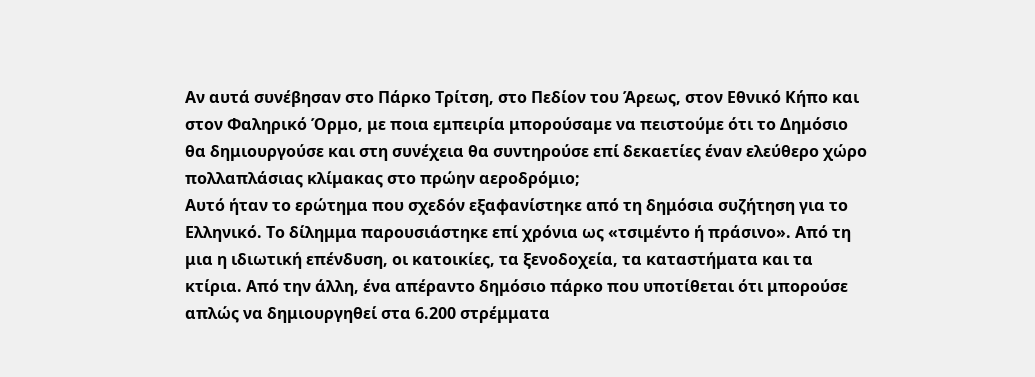Αν αυτά συνέβησαν στο Πάρκο Τρίτση, στο Πεδίον του Άρεως, στον Εθνικό Κήπο και στον Φαληρικό Όρμο, με ποια εμπειρία μπορούσαμε να πειστούμε ότι το Δημόσιο θα δημιουργούσε και στη συνέχεια θα συντηρούσε επί δεκαετίες έναν ελεύθερο χώρο πολλαπλάσιας κλίμακας στο πρώην αεροδρόμιο;
Αυτό ήταν το ερώτημα που σχεδόν εξαφανίστηκε από τη δημόσια συζήτηση για το Ελληνικό. Το δίλημμα παρουσιάστηκε επί χρόνια ως «τσιμέντο ή πράσινο». Από τη μια η ιδιωτική επένδυση, οι κατοικίες, τα ξενοδοχεία, τα καταστήματα και τα κτίρια. Από την άλλη, ένα απέραντο δημόσιο πάρκο που υποτίθεται ότι μπορούσε απλώς να δημιουργηθεί στα 6.200 στρέμματα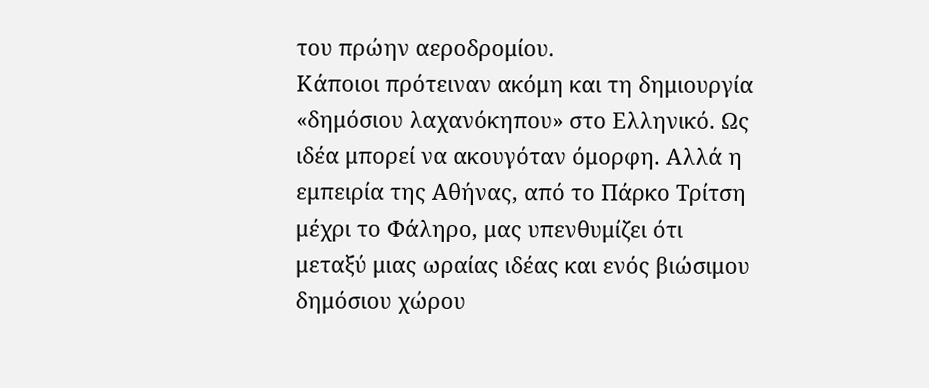του πρώην αεροδρομίου.
Κάποιοι πρότειναν ακόμη και τη δημιουργία «δημόσιου λαχανόκηπου» στο Ελληνικό. Ως ιδέα μπορεί να ακουγόταν όμορφη. Αλλά η εμπειρία της Αθήνας, από το Πάρκο Τρίτση μέχρι το Φάληρο, μας υπενθυμίζει ότι μεταξύ μιας ωραίας ιδέας και ενός βιώσιμου δημόσιου χώρου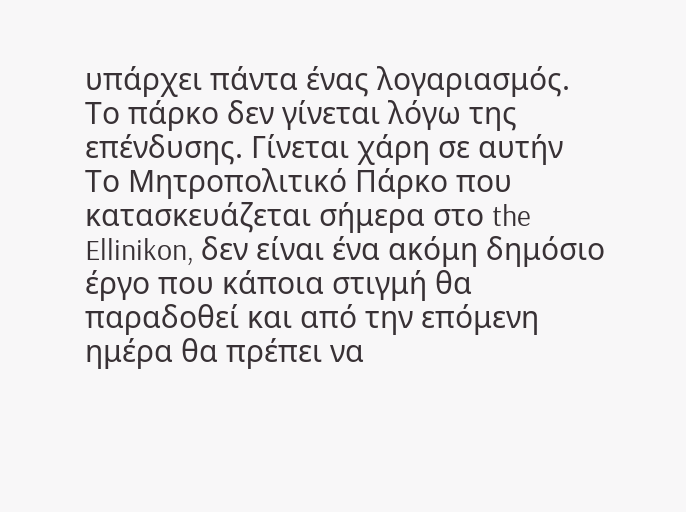υπάρχει πάντα ένας λογαριασμός.
Το πάρκο δεν γίνεται λόγω της επένδυσης. Γίνεται χάρη σε αυτήν
Το Μητροπολιτικό Πάρκο που κατασκευάζεται σήμερα στο the Ellinikon, δεν είναι ένα ακόμη δημόσιο έργο που κάποια στιγμή θα παραδοθεί και από την επόμενη ημέρα θα πρέπει να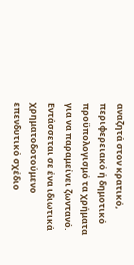αναζητά στον κρατικό, περιφερειακό ή δημοτικό προϋπολογισμό τα χρήματα για να παραμείνει ζωντανό. Εντάσσεται σε ένα ιδιωτικά χρηματοδοτούμενο επενδυτικό σχέδιο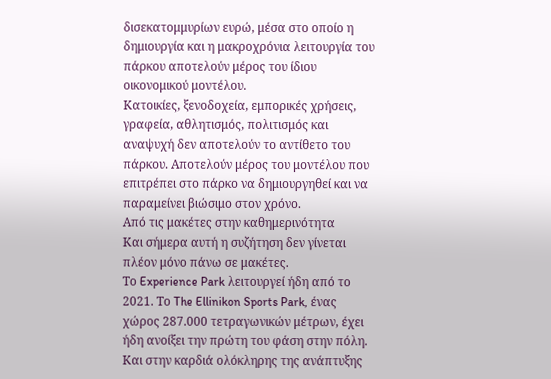δισεκατομμυρίων ευρώ, μέσα στο οποίο η δημιουργία και η μακροχρόνια λειτουργία του πάρκου αποτελούν μέρος του ίδιου οικονομικού μοντέλου.
Κατοικίες, ξενοδοχεία, εμπορικές χρήσεις, γραφεία, αθλητισμός, πολιτισμός και αναψυχή δεν αποτελούν το αντίθετο του πάρκου. Αποτελούν μέρος του μοντέλου που επιτρέπει στο πάρκο να δημιουργηθεί και να παραμείνει βιώσιμο στον χρόνο.
Από τις μακέτες στην καθημερινότητα
Και σήμερα αυτή η συζήτηση δεν γίνεται πλέον μόνο πάνω σε μακέτες.
Το Experience Park λειτουργεί ήδη από το 2021. Το The Ellinikon Sports Park, ένας χώρος 287.000 τετραγωνικών μέτρων, έχει ήδη ανοίξει την πρώτη του φάση στην πόλη. Και στην καρδιά ολόκληρης της ανάπτυξης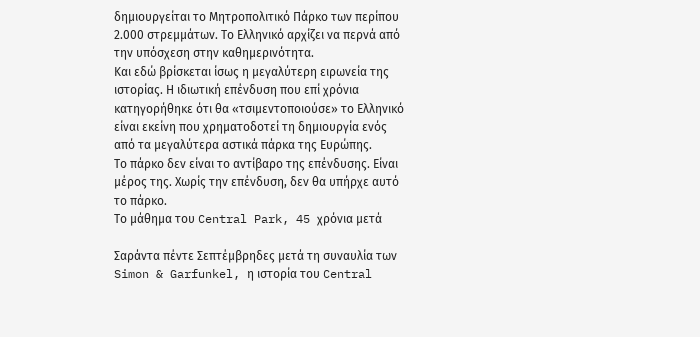δημιουργείται το Μητροπολιτικό Πάρκο των περίπου 2.000 στρεμμάτων. Το Ελληνικό αρχίζει να περνά από την υπόσχεση στην καθημερινότητα.
Και εδώ βρίσκεται ίσως η μεγαλύτερη ειρωνεία της ιστορίας. Η ιδιωτική επένδυση που επί χρόνια κατηγορήθηκε ότι θα «τσιμεντοποιούσε» το Ελληνικό είναι εκείνη που χρηματοδοτεί τη δημιουργία ενός από τα μεγαλύτερα αστικά πάρκα της Ευρώπης.
Το πάρκο δεν είναι το αντίβαρο της επένδυσης. Είναι μέρος της. Χωρίς την επένδυση, δεν θα υπήρχε αυτό το πάρκο.
Το μάθημα του Central Park, 45 χρόνια μετά

Σαράντα πέντε Σεπτέμβρηδες μετά τη συναυλία των Simon & Garfunkel, η ιστορία του Central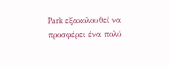Park εξακολουθεί να προσφέρει ένα πολύ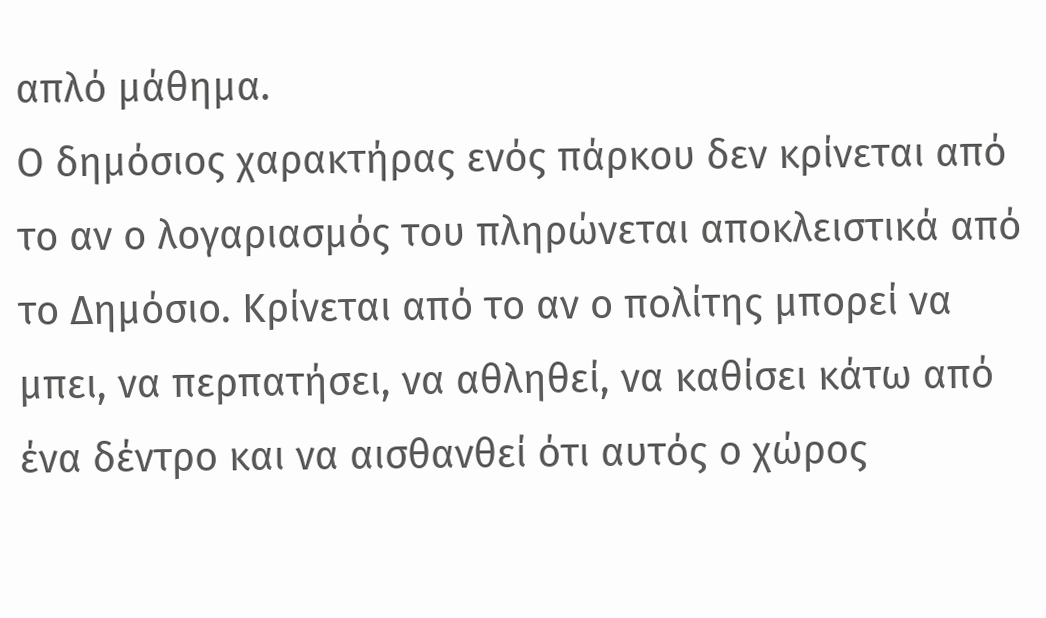απλό μάθημα.
Ο δημόσιος χαρακτήρας ενός πάρκου δεν κρίνεται από το αν ο λογαριασμός του πληρώνεται αποκλειστικά από το Δημόσιο. Κρίνεται από το αν ο πολίτης μπορεί να μπει, να περπατήσει, να αθληθεί, να καθίσει κάτω από ένα δέντρο και να αισθανθεί ότι αυτός ο χώρος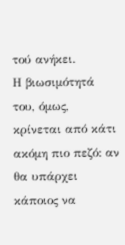τού ανήκει.
Η βιωσιμότητά του, όμως, κρίνεται από κάτι ακόμη πιο πεζό: αν θα υπάρχει κάποιος να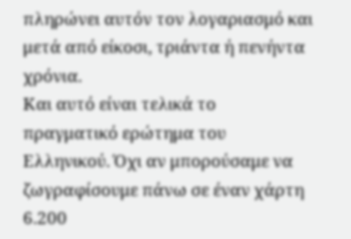πληρώνει αυτόν τον λογαριασμό και μετά από είκοσι, τριάντα ή πενήντα χρόνια.
Και αυτό είναι τελικά το πραγματικό ερώτημα του Ελληνικού. Όχι αν μπορούσαμε να ζωγραφίσουμε πάνω σε έναν χάρτη 6.200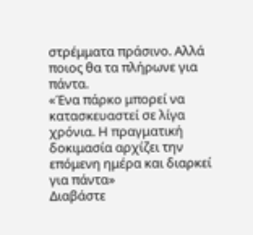στρέμματα πράσινο. Αλλά ποιος θα τα πλήρωνε για πάντα.
«Ένα πάρκο μπορεί να κατασκευαστεί σε λίγα χρόνια. Η πραγματική δοκιμασία αρχίζει την επόμενη ημέρα και διαρκεί για πάντα»
Διαβάστε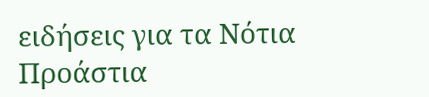ειδήσεις για τα Νότια Προάστια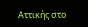Αττικής στο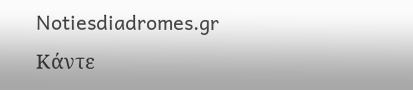Notiesdiadromes.gr
Κάντε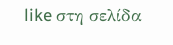like στη σελίδα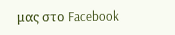μας στο Facebook